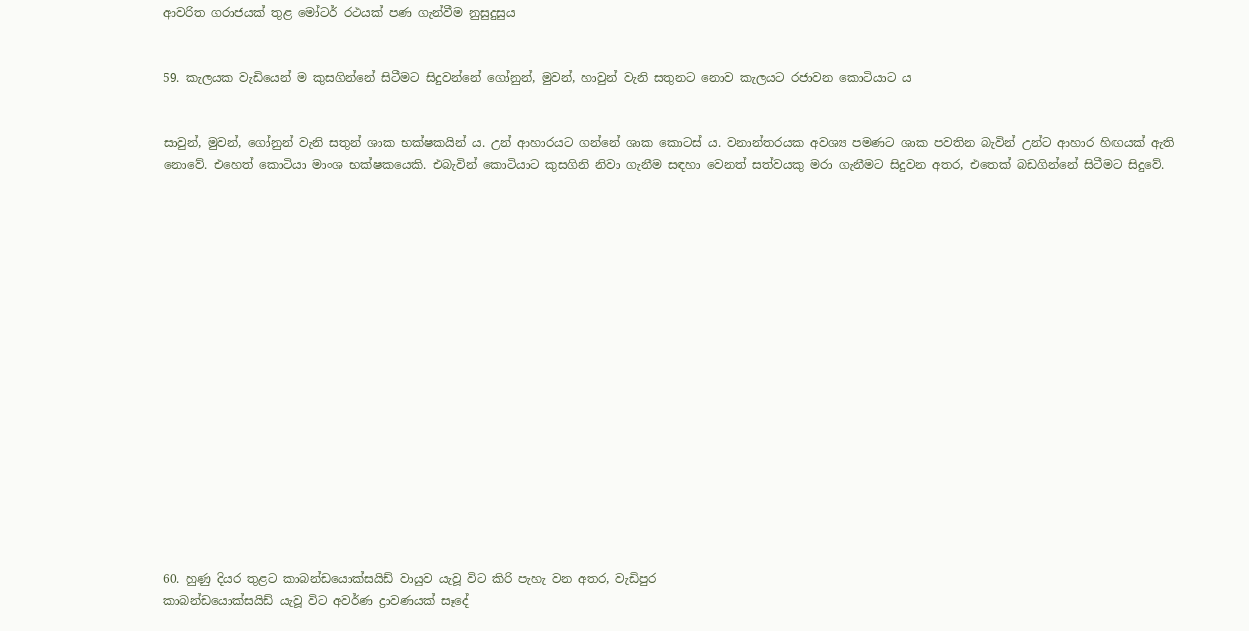ආවරිත ගරාජයක්‌ තුළ මෝටර් රථයක්‌ පණ ගැන්වීම නුසුදුසුය


59. කැලයක වැඩියෙන් ම කුසගින්නේ සිටීමට සිදුවන්නේ ගෝනුන්, මුවන්, හාවුන් වැනි සතුනට නොව කැලයට රජාවන කොටියාට ය


සාවුන්, මුවන්, ගෝනුන් වැනි සතුන් ශාක භක්‌ෂකයින් ය. උන් ආහාරයට ගන්නේ ශාක කොටස්‌ ය. වනාන්තරයක අවශ්‍ය පමණට ශාක පවතින බැවින් උන්ට ආහාර හිඟයක්‌ ඇති නොවේ. එහෙත් කොටියා මාංශ භක්‌ෂකයෙකි. එබැවින් කොටියාට කුසගිනි නිවා ගැනීම සඳහා වෙනත් සත්වයකු මරා ගැනීමට සිදුවන අතර, එතෙක්‌ බඩගින්නේ සිටීමට සිදුවේ.


















60. හුණු දියර තුළට කාබන්ඩයොක්‌සයිඩ් වායුව යැවූ විට කිරි පැහැ වන අතර, වැඩිපුර
කාබන්ඩයොක්‌සයිඩ් යැවූ විට අවර්ණ ද්‍රාවණයක්‌ සෑදේ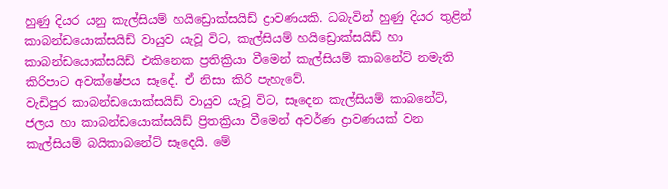හුණු දියර යනු කැල්සියම් හයිඩ්‍රොක්සයිඩ් ද්‍රාවණයකි. ධබැවින් හුණු දියර තුළින් කාබන්ඩයොක්‌සයිඩ් වායුව යැවූ විට, කැල්සියම් හයිඩ්‍රොක්සයිඩ් හා කාබන්ඩයොක්‌සයිඩ් එකිනෙක ප්‍රතික්‍රියා වීමෙන් කැල්සියම් කාබනේට්‌ නමැති කිරිපාට අවක්‌ෂේපය සෑදේ. ඒ නිසා කිරි පැහැවේ.
වැඩිපුර කාබන්ඩයොක්‌සයිඩ් වායුව යැවූ විට, සෑදෙන කැල්සියම් කාබනේට්‌, ජලය හා කාබන්ඩයොක්‌සයිඩ් ප්‍රිතක්‍රියා වීමෙන් අවර්ණ ද්‍රාවණයක්‌ වන කැල්සියම් බයිකාබනේට්‌ සෑදෙයි. මේ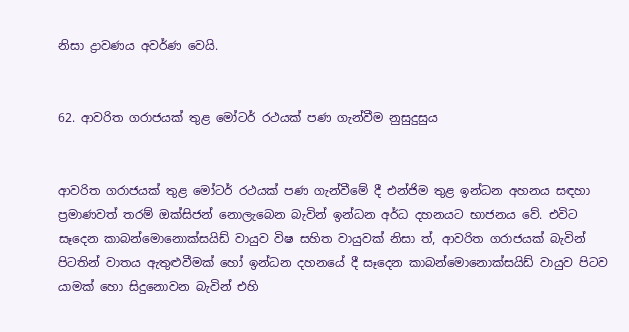නිසා ද්‍රාවණය අවර්ණ වෙයි.


62. ආවරිත ගරාජයක්‌ තුළ මෝටර් රථයක්‌ පණ ගැන්වීම නුසුදුසුය


ආවරිත ගරාජයක්‌ තුළ මෝටර් රථයක්‌ පණ ගැන්වීමේ දී එන්ජිම තුළ ඉන්ධන අහනය සඳහා ප්‍රමාණවත් තරම් ඔක්‌සිජන් නොලැබෙන බැවින් ඉන්ධන අර්ධ දහනයට භාජනය වේ. එවිට සෑදෙන කාබන්මොනොක්‌සයිඩ් වායුව විෂ සහිත වායුවක්‌ නිසා ත්, ආවරිත ගරාජයක්‌ බැවින් පිටතින් වාතය ඇතුළුවීමක්‌ හෝ ඉන්ධන දහනයේ දී සෑදෙන කාබන්මොනොක්‌සයිඩ් වායුව පිටව යාමක්‌ හො සිදුනොවන බැවින් එහි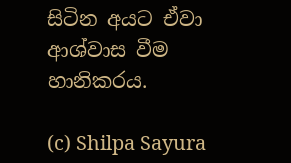සිටින අයට ඒවා ආශ්වාස වීම හානිකරය.

(c) Shilpa Sayura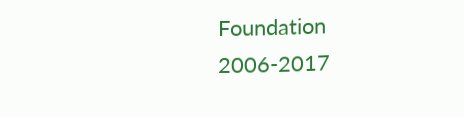Foundation 2006-2017